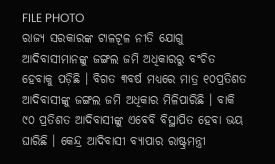FILE PHOTO
ରାଜ୍ୟ ସରକାରଙ୍କ ଟାଳଟୂଳ ନୀତି ଯୋଗୁ ଆଦିବାସୀମାନଙ୍କୁ ଜଙ୍ଗଲ ଜମି ଅଧିକାରରୁ ବଂଚିତ ହେବାକୁ ପଡ଼ିଛି । ବିଗତ ୩ବର୍ଷ ମଧ୍ୟରେ ମାତ୍ର ୧୦ପ୍ରତିଶତ ଆଦିବାସୀଙ୍କୁ ଜଙ୍ଗଲ ଜମି ଅଧିକାର ମିଳିପାରିଛି । ବାକି ୯୦ ପ୍ରତିଶତ ଆଦିବାସୀଙ୍କୁ ଏବେବି ବିସ୍ଥାପିତ ହେବା ଭୟ ଘାରିଛି । କେନ୍ଦ୍ର ଆଦିବାସୀ ବ୍ୟାପାର ରାଷ୍ଟ୍ରମନ୍ତ୍ରୀ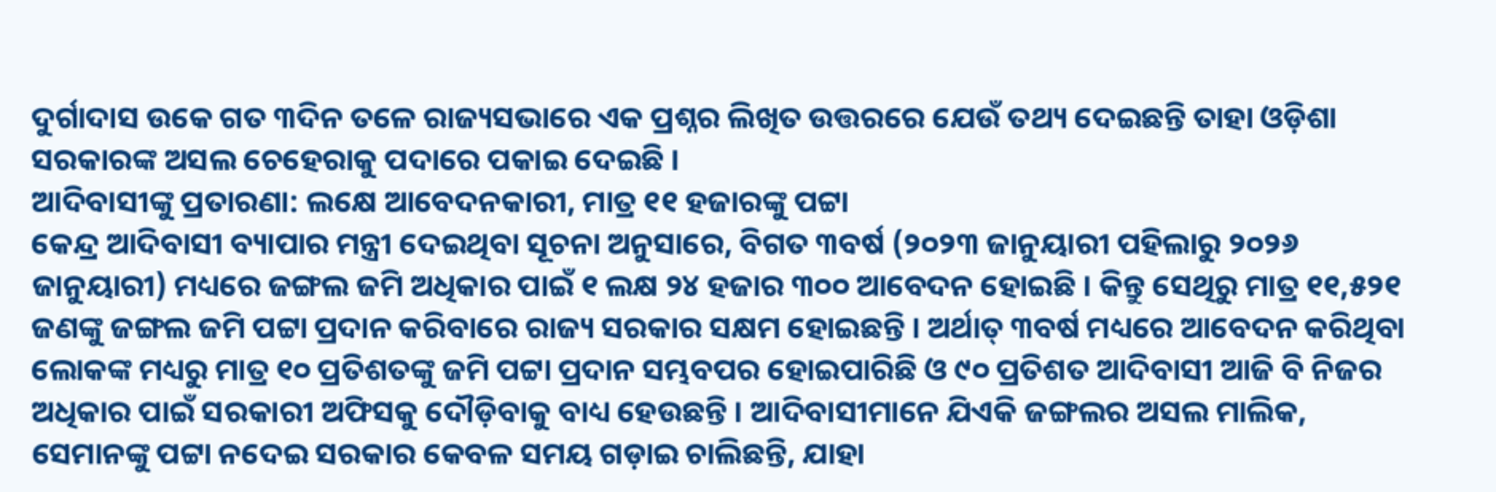ଦୁର୍ଗାଦାସ ଉକେ ଗତ ୩ଦିନ ତଳେ ରାଜ୍ୟସଭାରେ ଏକ ପ୍ରଶ୍ନର ଲିଖିତ ଉତ୍ତରରେ ଯେଉଁ ତଥ୍ୟ ଦେଇଛନ୍ତି ତାହା ଓଡ଼ିଶା ସରକାରଙ୍କ ଅସଲ ଚେହେରାକୁ ପଦାରେ ପକାଇ ଦେଇଛି ।
ଆଦିବାସୀଙ୍କୁ ପ୍ରତାରଣା: ଲକ୍ଷେ ଆବେଦନକାରୀ, ମାତ୍ର ୧୧ ହଜାରଙ୍କୁ ପଟ୍ଟା
କେନ୍ଦ୍ର ଆଦିବାସୀ ବ୍ୟାପାର ମନ୍ତ୍ରୀ ଦେଇଥିବା ସୂଚନା ଅନୁସାରେ, ବିଗତ ୩ବର୍ଷ (୨୦୨୩ ଜାନୁୟାରୀ ପହିଲାରୁ ୨୦୨୬ ଜାନୁୟାରୀ) ମଧ୍ୟରେ ଜଙ୍ଗଲ ଜମି ଅଧିକାର ପାଇଁ ୧ ଲକ୍ଷ ୨୪ ହଜାର ୩୦୦ ଆବେଦନ ହୋଇଛି । କିନ୍ତୁ ସେଥିରୁ ମାତ୍ର ୧୧,୫୨୧ ଜଣଙ୍କୁ ଜଙ୍ଗଲ ଜମି ପଟ୍ଟା ପ୍ରଦାନ କରିବାରେ ରାଜ୍ୟ ସରକାର ସକ୍ଷମ ହୋଇଛନ୍ତି । ଅର୍ଥାତ୍ ୩ବର୍ଷ ମଧ୍ୟରେ ଆବେଦନ କରିଥିବା ଲୋକଙ୍କ ମଧ୍ୟରୁ ମାତ୍ର ୧୦ ପ୍ରତିଶତଙ୍କୁ ଜମି ପଟ୍ଟା ପ୍ରଦାନ ସମ୍ଭବପର ହୋଇପାରିଛି ଓ ୯୦ ପ୍ରତିଶତ ଆଦିବାସୀ ଆଜି ବି ନିଜର ଅଧିକାର ପାଇଁ ସରକାରୀ ଅଫିସକୁ ଦୌଡ଼ିବାକୁ ବାଧ୍ୟ ହେଉଛନ୍ତି । ଆଦିବାସୀମାନେ ଯିଏକି ଜଙ୍ଗଲର ଅସଲ ମାଲିକ, ସେମାନଙ୍କୁ ପଟ୍ଟା ନଦେଇ ସରକାର କେବଳ ସମୟ ଗଡ଼ାଇ ଚାଲିଛନ୍ତି, ଯାହା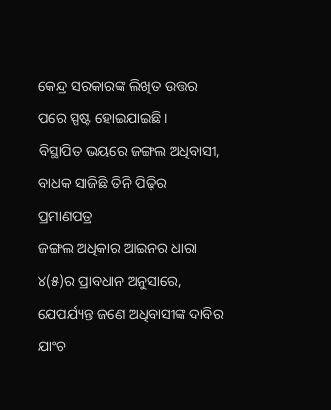କେନ୍ଦ୍ର ସରକାରଙ୍କ ଲିଖିତ ଉତ୍ତର ପରେ ସ୍ପଷ୍ଟ ହୋଇଯାଇଛି ।
ବିସ୍ଥାପିତ ଭୟରେ ଜଙ୍ଗଲ ଅଧିବାସୀ, ବାଧକ ସାଜିଛି ତିନି ପିଢ଼ିର ପ୍ରମାଣପତ୍ର
ଜଙ୍ଗଲ ଅଧିକାର ଆଇନର ଧାରା ୪(୫)ର ପ୍ରାବଧାନ ଅନୁସାରେ, ଯେପର୍ଯ୍ୟନ୍ତ ଜଣେ ଅଧିବାସୀଙ୍କ ଦାବିର ଯାଂଚ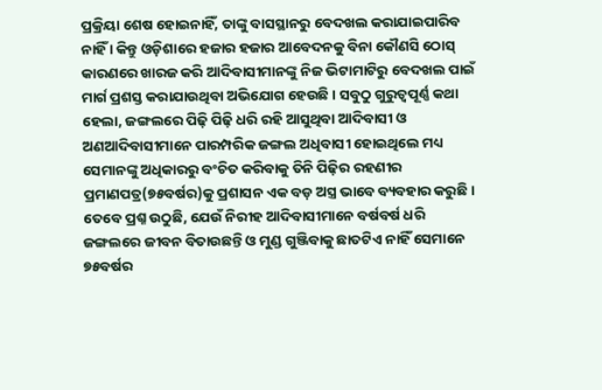ପ୍ରକ୍ରିୟା ଶେଷ ହୋଇନାହିଁ, ତାଙ୍କୁ ବାସସ୍ଥାନରୁ ବେଦଖଲ କରାଯାଇପାରିବ ନାହିଁ । କିନ୍ତୁ ଓଡ଼ିଶାରେ ହଜାର ହଜାର ଆବେଦନକୁ ବିନା କୌଣସି ଠୋସ୍ କାରଣରେ ଖାରଜ କରି ଆଦିବାସୀମାନଙ୍କୁ ନିଜ ଭିଟାମାଟିରୁ ବେଦଖଲ ପାଇଁ ମାର୍ଗ ପ୍ରଶସ୍ତ କରାଯାଉଥିବା ଅଭିଯୋଗ ହେଉଛି । ସବୁଠୁ ଗୁରୁତ୍ୱପୂର୍ଣ୍ଣ କଥା ହେଲା, ଜଙ୍ଗଲରେ ପିଢ଼ି ପିଢ଼ି ଧରି ରହି ଆସୁଥିବା ଆଦିବାସୀ ଓ ଅଣଆଦିବାସୀମାନେ ପାରମ୍ପରିକ ଜଙ୍ଗଲ ଅଧିବାସୀ ହୋଇଥିଲେ ମଧ୍ୟ ସେମାନଙ୍କୁ ଅଧିକାରରୁ ବଂଚିତ କରିବାକୁ ତିନି ପିଢ଼ିର ରହଣୀର ପ୍ରମାଣପତ୍ର(୭୫ବର୍ଷର)କୁ ପ୍ରଶାସନ ଏକ ବଡ଼ ଅସ୍ତ୍ର ଭାବେ ବ୍ୟବହାର କରୁଛି ।
ତେବେ ପ୍ରଶ୍ନ ଉଠୁଛି, ଯେଉଁ ନିରୀହ ଆଦିବାସୀମାନେ ବର୍ଷବର୍ଷ ଧରି ଜଙ୍ଗଲରେ ଜୀବନ ବିତାଉଛନ୍ତି ଓ ମୁଣ୍ଡ ଗୁଞ୍ଜିବାକୁ ଛାତଟିଏ ନାହିଁ ସେମାନେ ୭୫ବର୍ଷର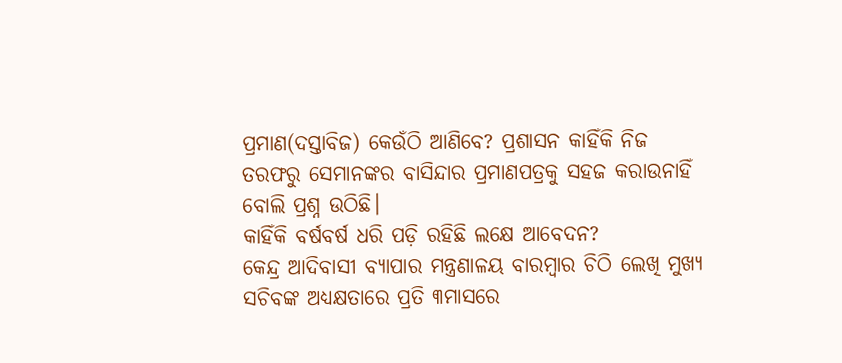ପ୍ରମାଣ(ଦସ୍ତାବିଜ) କେଉଁଠି ଆଣିବେ? ପ୍ରଶାସନ କାହିଁକି ନିଜ ତରଫରୁ ସେମାନଙ୍କର ବାସିନ୍ଦାର ପ୍ରମାଣପତ୍ରକୁ ସହଜ କରାଉନାହିଁ ବୋଲି ପ୍ରଶ୍ନ ଉଠିଛି।
କାହିଁକି ବର୍ଷବର୍ଷ ଧରି ପଡ଼ି ରହିଛି ଲକ୍ଷେ ଆବେଦନ?
କେନ୍ଦ୍ର ଆଦିବାସୀ ବ୍ୟାପାର ମନ୍ତ୍ରଣାଳୟ ବାରମ୍ବାର ଚିଠି ଲେଖି ମୁଖ୍ୟ ସଚିବଙ୍କ ଅଧ୍ୟକ୍ଷତାରେ ପ୍ରତି ୩ମାସରେ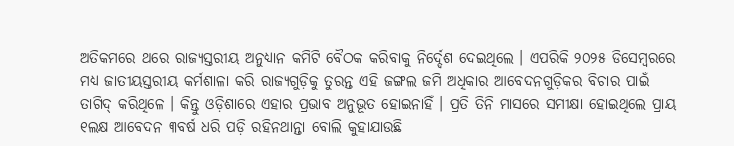ଅତିକମରେ ଥରେ ରାଜ୍ୟସ୍ତରୀୟ ଅନୁଧ୍ୟାନ କମିଟି ବୈଠକ କରିବାକୁ ନିର୍ଦ୍ଦେଶ ଦେଇଥିଲେ । ଏପରିକି ୨୦୨୫ ଡିସେମ୍ବରରେ ମଧ୍ୟ ଜାତୀୟସ୍ତରୀୟ କର୍ମଶାଳା କରି ରାଜ୍ୟଗୁଡ଼ିକୁ ତୁରନ୍ତ ଏହି ଜଙ୍ଗଲ ଜମି ଅଧିକାର ଆବେଦନଗୁଡ଼ିକର ବିଚାର ପାଇଁ ତାଗିଦ୍ କରିଥିଳେ । କିନ୍ତୁ ଓଡ଼ିଶାରେ ଏହାର ପ୍ରଭାବ ଅନୁଭୂତ ହୋଇନାହିଁ । ପ୍ରତି ତିନି ମାସରେ ସମୀକ୍ଷା ହୋଇଥିଲେ ପ୍ରାୟ ୧ଲକ୍ଷ ଆବେଦନ ୩ବର୍ଷ ଧରି ପଡ଼ି ରହିନଥାନ୍ତା ବୋଲି କୁହାଯାଉଛି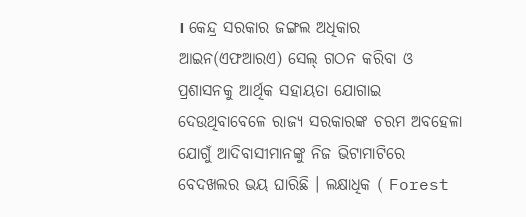। କେନ୍ଦ୍ର ସରକାର ଜଙ୍ଗଲ ଅଧିକାର ଆଇନ(ଏଫଆରଏ) ସେଲ୍ ଗଠନ କରିବା ଓ ପ୍ରଶାସନକୁ ଆର୍ଥିକ ସହାୟତା ଯୋଗାଇ ଦେଉଥିବାବେଳେ ରାଜ୍ୟ ସରକାରଙ୍କ ଚରମ ଅବହେଳା ଯୋଗୁଁ ଆଦିବାସୀମାନଙ୍କୁ ନିଜ ଭିଟାମାଟିରେ ବେଦଖଲର ଭୟ ଘାରିଛି । ଲକ୍ଷାଧିକ ( Forest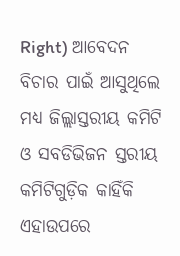Right) ଆବେଦନ ବିଚାର ପାଇଁ ଆସୁଥିଲେ ମଧ୍ୟ ଜିଲ୍ଲାସ୍ତରୀୟ କମିଟି ଓ ସବଡିଭିଜନ ସ୍ତରୀୟ କମିଟିଗୁଡ଼ିକ କାହିଁକି ଏହାଉପରେ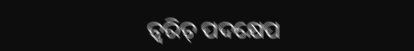ତ୍ୱରିତ୍ ପଦକ୍ଷେପ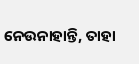ନେଉନାହାନ୍ତି, ତାହା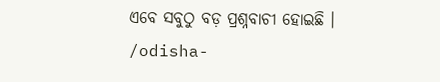ଏବେ ସବୁଠୁ ବଡ଼ ପ୍ରଶ୍ନବାଚୀ ହୋଇଛି ।
/odisha-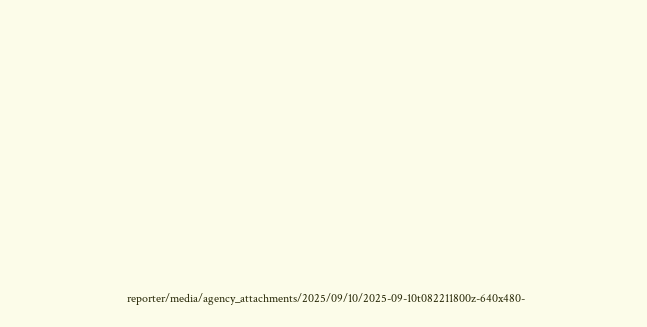reporter/media/agency_attachments/2025/09/10/2025-09-10t082211800z-640x480-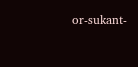or-sukant-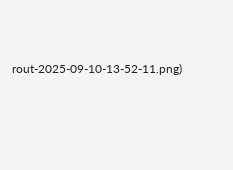rout-2025-09-10-13-52-11.png)